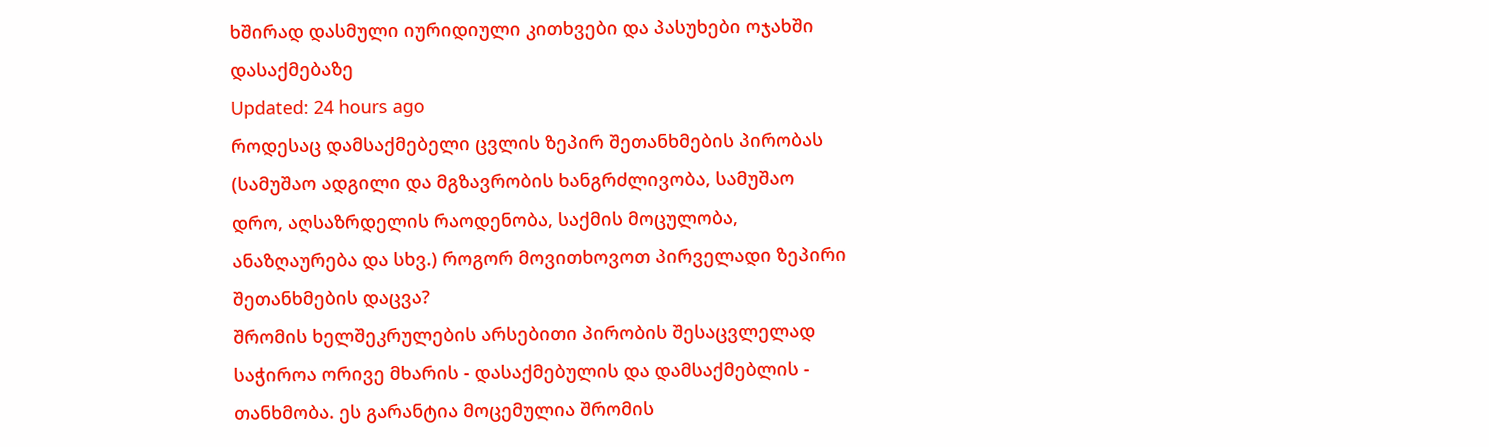ხშირად დასმული იურიდიული კითხვები და პასუხები ოჯახში დასაქმებაზე
Updated: 24 hours ago
როდესაც დამსაქმებელი ცვლის ზეპირ შეთანხმების პირობას (სამუშაო ადგილი და მგზავრობის ხანგრძლივობა, სამუშაო დრო, აღსაზრდელის რაოდენობა, საქმის მოცულობა, ანაზღაურება და სხვ.) როგორ მოვითხოვოთ პირველადი ზეპირი შეთანხმების დაცვა?
შრომის ხელშეკრულების არსებითი პირობის შესაცვლელად საჭიროა ორივე მხარის - დასაქმებულის და დამსაქმებლის - თანხმობა. ეს გარანტია მოცემულია შრომის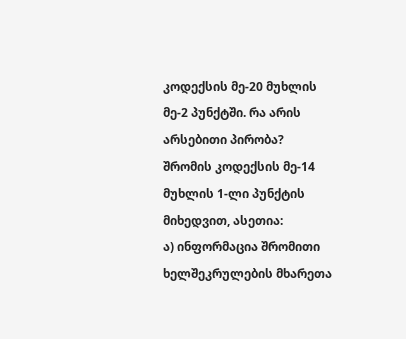კოდექსის მე-20 მუხლის მე-2 პუნქტში. რა არის არსებითი პირობა? შრომის კოდექსის მე-14 მუხლის 1-ლი პუნქტის მიხედვით, ასეთია:
ა) ინფორმაცია შრომითი ხელშეკრულების მხარეთა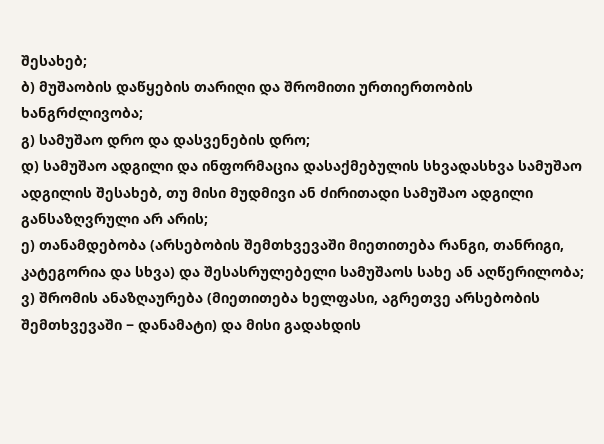შესახებ;
ბ) მუშაობის დაწყების თარიღი და შრომითი ურთიერთობის ხანგრძლივობა;
გ) სამუშაო დრო და დასვენების დრო;
დ) სამუშაო ადგილი და ინფორმაცია დასაქმებულის სხვადასხვა სამუშაო ადგილის შესახებ, თუ მისი მუდმივი ან ძირითადი სამუშაო ადგილი განსაზღვრული არ არის;
ე) თანამდებობა (არსებობის შემთხვევაში მიეთითება რანგი, თანრიგი, კატეგორია და სხვა) და შესასრულებელი სამუშაოს სახე ან აღწერილობა;
ვ) შრომის ანაზღაურება (მიეთითება ხელფასი, აგრეთვე არსებობის შემთხვევაში − დანამატი) და მისი გადახდის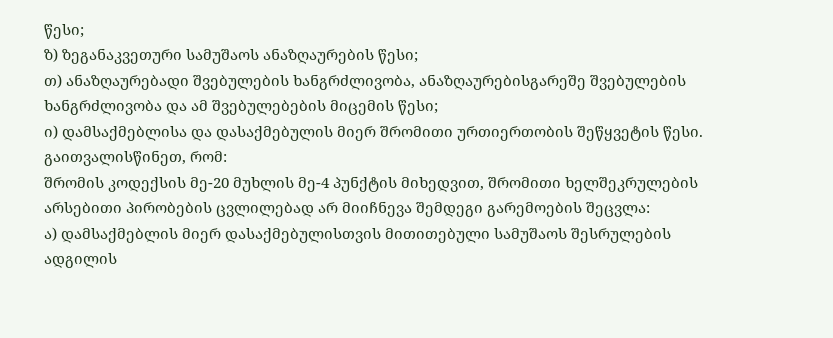წესი;
ზ) ზეგანაკვეთური სამუშაოს ანაზღაურების წესი;
თ) ანაზღაურებადი შვებულების ხანგრძლივობა, ანაზღაურებისგარეშე შვებულების ხანგრძლივობა და ამ შვებულებების მიცემის წესი;
ი) დამსაქმებლისა და დასაქმებულის მიერ შრომითი ურთიერთობის შეწყვეტის წესი.
გაითვალისწინეთ, რომ:
შრომის კოდექსის მე-20 მუხლის მე-4 პუნქტის მიხედვით, შრომითი ხელშეკრულების არსებითი პირობების ცვლილებად არ მიიჩნევა შემდეგი გარემოების შეცვლა:
ა) დამსაქმებლის მიერ დასაქმებულისთვის მითითებული სამუშაოს შესრულების ადგილის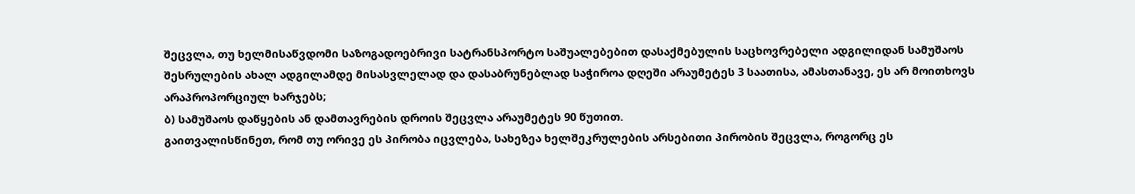შეცვლა, თუ ხელმისაწვდომი საზოგადოებრივი სატრანსპორტო საშუალებებით დასაქმებულის საცხოვრებელი ადგილიდან სამუშაოს შესრულების ახალ ადგილამდე მისასვლელად და დასაბრუნებლად საჭიროა დღეში არაუმეტეს 3 საათისა, ამასთანავე, ეს არ მოითხოვს არაპროპორციულ ხარჯებს;
ბ) სამუშაოს დაწყების ან დამთავრების დროის შეცვლა არაუმეტეს 90 წუთით.
გაითვალისწინეთ, რომ თუ ორივე ეს პირობა იცვლება, სახეზეა ხელშეკრულების არსებითი პირობის შეცვლა, როგორც ეს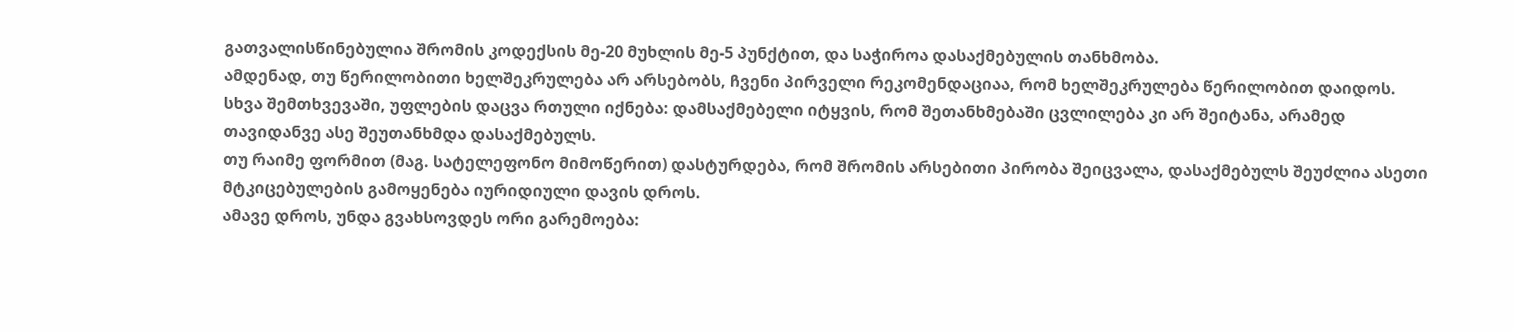გათვალისწინებულია შრომის კოდექსის მე-20 მუხლის მე-5 პუნქტით, და საჭიროა დასაქმებულის თანხმობა.
ამდენად, თუ წერილობითი ხელშეკრულება არ არსებობს, ჩვენი პირველი რეკომენდაციაა, რომ ხელშეკრულება წერილობით დაიდოს. სხვა შემთხვევაში, უფლების დაცვა რთული იქნება: დამსაქმებელი იტყვის, რომ შეთანხმებაში ცვლილება კი არ შეიტანა, არამედ თავიდანვე ასე შეუთანხმდა დასაქმებულს.
თუ რაიმე ფორმით (მაგ. სატელეფონო მიმოწერით) დასტურდება, რომ შრომის არსებითი პირობა შეიცვალა, დასაქმებულს შეუძლია ასეთი მტკიცებულების გამოყენება იურიდიული დავის დროს.
ამავე დროს, უნდა გვახსოვდეს ორი გარემოება: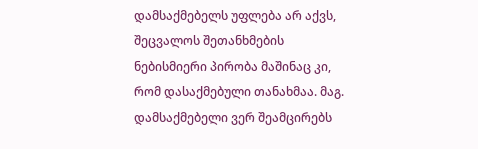დამსაქმებელს უფლება არ აქვს, შეცვალოს შეთანხმების ნებისმიერი პირობა მაშინაც კი, რომ დასაქმებული თანახმაა. მაგ. დამსაქმებელი ვერ შეამცირებს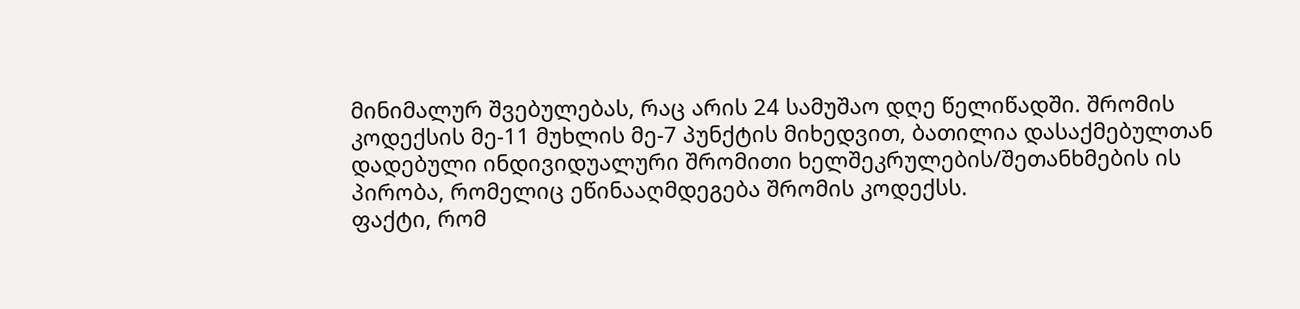მინიმალურ შვებულებას, რაც არის 24 სამუშაო დღე წელიწადში. შრომის კოდექსის მე-11 მუხლის მე-7 პუნქტის მიხედვით, ბათილია დასაქმებულთან დადებული ინდივიდუალური შრომითი ხელშეკრულების/შეთანხმების ის პირობა, რომელიც ეწინააღმდეგება შრომის კოდექსს.
ფაქტი, რომ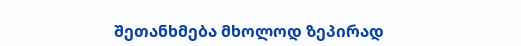შეთანხმება მხოლოდ ზეპირად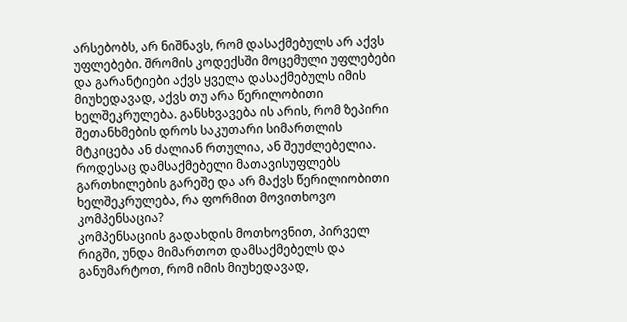არსებობს, არ ნიშნავს, რომ დასაქმებულს არ აქვს უფლებები. შრომის კოდექსში მოცემული უფლებები და გარანტიები აქვს ყველა დასაქმებულს იმის მიუხედავად, აქვს თუ არა წერილობითი ხელშეკრულება. განსხვავება ის არის, რომ ზეპირი შეთანხმების დროს საკუთარი სიმართლის მტკიცება ან ძალიან რთულია, ან შეუძლებელია.
როდესაც დამსაქმებელი მათავისუფლებს გართხილების გარეშე და არ მაქვს წერილიობითი ხელშეკრულება, რა ფორმით მოვითხოვო კომპენსაცია?
კომპენსაციის გადახდის მოთხოვნით, პირველ რიგში, უნდა მიმართოთ დამსაქმებელს და განუმარტოთ, რომ იმის მიუხედავად,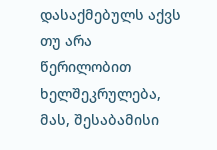დასაქმებულს აქვს თუ არა წერილობით ხელშეკრულება, მას, შესაბამისი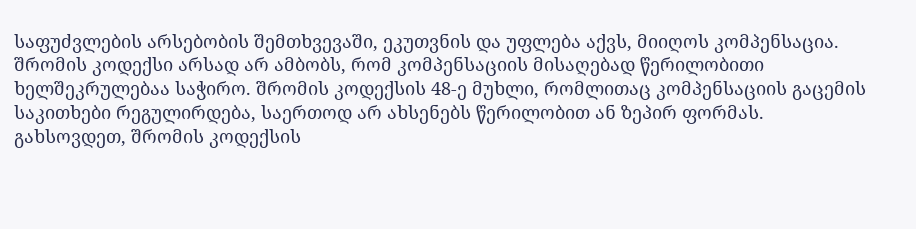საფუძვლების არსებობის შემთხვევაში, ეკუთვნის და უფლება აქვს, მიიღოს კომპენსაცია. შრომის კოდექსი არსად არ ამბობს, რომ კომპენსაციის მისაღებად წერილობითი ხელშეკრულებაა საჭირო. შრომის კოდექსის 48-ე მუხლი, რომლითაც კომპენსაციის გაცემის საკითხები რეგულირდება, საერთოდ არ ახსენებს წერილობით ან ზეპირ ფორმას.
გახსოვდეთ, შრომის კოდექსის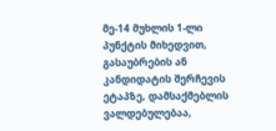მე-14 მუხლის 1-ლი პუნქტის მიხედვით, გასაუბრების ან კანდიდატის შერჩევის ეტაპზე, დამსაქმებლის ვალდებულებაა,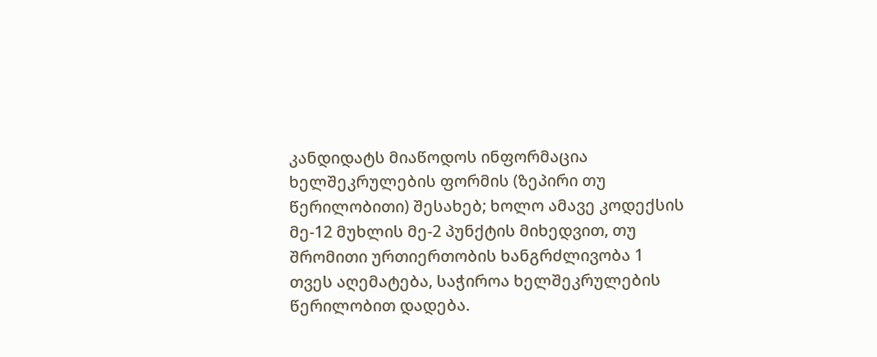კანდიდატს მიაწოდოს ინფორმაცია ხელშეკრულების ფორმის (ზეპირი თუ წერილობითი) შესახებ; ხოლო ამავე კოდექსის მე-12 მუხლის მე-2 პუნქტის მიხედვით, თუ შრომითი ურთიერთობის ხანგრძლივობა 1 თვეს აღემატება, საჭიროა ხელშეკრულების წერილობით დადება.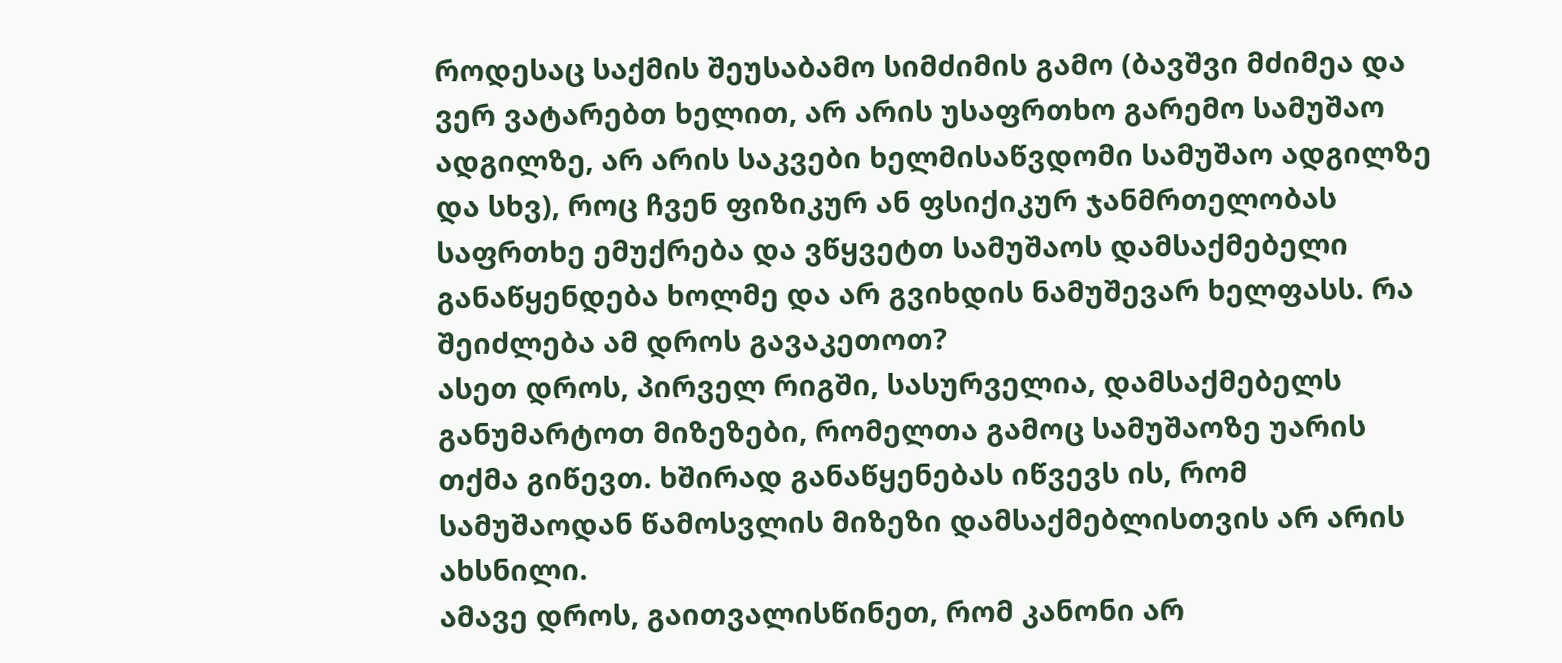როდესაც საქმის შეუსაბამო სიმძიმის გამო (ბავშვი მძიმეა და ვერ ვატარებთ ხელით, არ არის უსაფრთხო გარემო სამუშაო ადგილზე, არ არის საკვები ხელმისაწვდომი სამუშაო ადგილზე და სხვ), როც ჩვენ ფიზიკურ ან ფსიქიკურ ჯანმრთელობას საფრთხე ემუქრება და ვწყვეტთ სამუშაოს დამსაქმებელი განაწყენდება ხოლმე და არ გვიხდის ნამუშევარ ხელფასს. რა შეიძლება ამ დროს გავაკეთოთ?
ასეთ დროს, პირველ რიგში, სასურველია, დამსაქმებელს განუმარტოთ მიზეზები, რომელთა გამოც სამუშაოზე უარის თქმა გიწევთ. ხშირად განაწყენებას იწვევს ის, რომ სამუშაოდან წამოსვლის მიზეზი დამსაქმებლისთვის არ არის ახსნილი.
ამავე დროს, გაითვალისწინეთ, რომ კანონი არ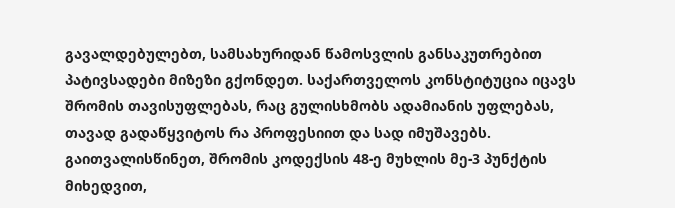გავალდებულებთ, სამსახურიდან წამოსვლის განსაკუთრებით პატივსადები მიზეზი გქონდეთ. საქართველოს კონსტიტუცია იცავს შრომის თავისუფლებას, რაც გულისხმობს ადამიანის უფლებას, თავად გადაწყვიტოს რა პროფესიით და სად იმუშავებს.
გაითვალისწინეთ, შრომის კოდექსის 48-ე მუხლის მე-3 პუნქტის მიხედვით,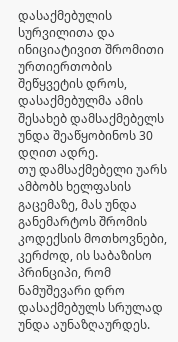დასაქმებულის სურვილითა და ინიციატივით შრომითი ურთიერთობის შეწყვეტის დროს, დასაქმებულმა ამის შესახებ დამსაქმებელს უნდა შეაწყობინოს 30 დღით ადრე.
თუ დამსაქმებელი უარს ამბობს ხელფასის გაცემაზე, მას უნდა განემარტოს შრომის კოდექსის მოთხოვნები, კერძოდ, ის საბაზისო პრინციპი, რომ ნამუშევარი დრო დასაქმებულს სრულად უნდა აუნაზღაურდეს.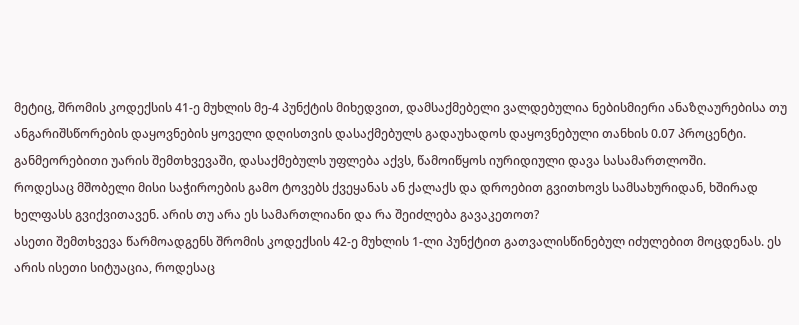მეტიც, შრომის კოდექსის 41-ე მუხლის მე-4 პუნქტის მიხედვით, დამსაქმებელი ვალდებულია ნებისმიერი ანაზღაურებისა თუ ანგარიშსწორების დაყოვნების ყოველი დღისთვის დასაქმებულს გადაუხადოს დაყოვნებული თანხის 0.07 პროცენტი. განმეორებითი უარის შემთხვევაში, დასაქმებულს უფლება აქვს, წამოიწყოს იურიდიული დავა სასამართლოში.
როდესაც მშობელი მისი საჭიროების გამო ტოვებს ქვეყანას ან ქალაქს და დროებით გვითხოვს სამსახურიდან, ხშირად ხელფასს გვიქვითავენ. არის თუ არა ეს სამართლიანი და რა შეიძლება გავაკეთოთ?
ასეთი შემთხვევა წარმოადგენს შრომის კოდექსის 42-ე მუხლის 1-ლი პუნქტით გათვალისწინებულ იძულებით მოცდენას. ეს არის ისეთი სიტუაცია, როდესაც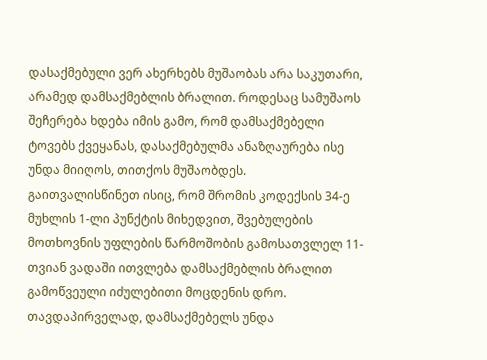დასაქმებული ვერ ახერხებს მუშაობას არა საკუთარი, არამედ დამსაქმებლის ბრალით. როდესაც სამუშაოს შეჩერება ხდება იმის გამო, რომ დამსაქმებელი ტოვებს ქვეყანას, დასაქმებულმა ანაზღაურება ისე უნდა მიიღოს, თითქოს მუშაობდეს.
გაითვალისწინეთ ისიც, რომ შრომის კოდექსის 34-ე მუხლის 1-ლი პუნქტის მიხედვით, შვებულების მოთხოვნის უფლების წარმოშობის გამოსათვლელ 11-თვიან ვადაში ითვლება დამსაქმებლის ბრალით გამოწვეული იძულებითი მოცდენის დრო.
თავდაპირველად, დამსაქმებელს უნდა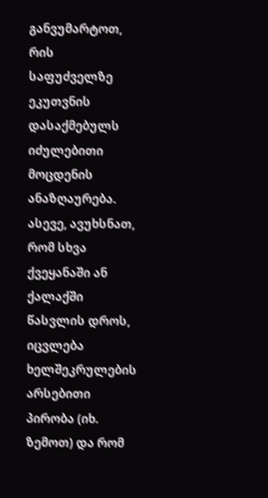განვუმარტოთ, რის საფუძველზე ეკუთვნის დასაქმებულს იძულებითი მოცდენის ანაზღაურება. ასევე, ავუხსნათ, რომ სხვა ქვეყანაში ან ქალაქში წასვლის დროს, იცვლება ხელშეკრულების არსებითი პირობა (იხ. ზემოთ) და რომ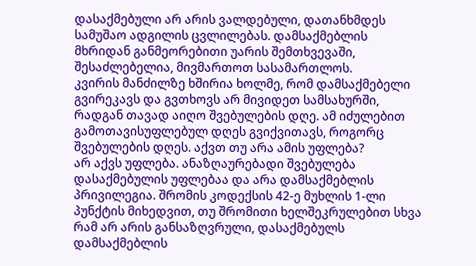დასაქმებული არ არის ვალდებული, დათანხმდეს სამუშაო ადგილის ცვლილებას. დამსაქმებლის მხრიდან განმეორებითი უარის შემთხვევაში, შესაძლებელია, მივმართოთ სასამართლოს.
კვირის მანძილზე ხშირია ხოლმე, რომ დამსაქმებელი გვირეკავს და გვთხოვს არ მივიდეთ სამსახურში, რადგან თავად აიღო შვებულების დღე. ამ იძულებით გამოთავისუფლებულ დღეს გვიქვითავს, როგორც შვებულების დღეს. აქვთ თუ არა ამის უფლება?
არ აქვს უფლება. ანაზღაურებადი შვებულება დასაქმებულის უფლებაა და არა დამსაქმებლის პრივილეგია. შრომის კოდექსის 42-ე მუხლის 1-ლი პუნქტის მიხედვით, თუ შრომითი ხელშეკრულებით სხვა რამ არ არის განსაზღვრული, დასაქმებულს დამსაქმებლის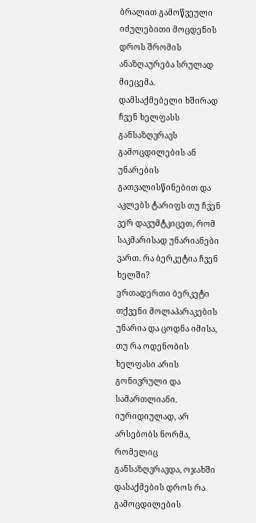ბრალით გამოწვეული იძულებითი მოცდენის დროს შრომის ანაზღაურება სრულად მიეცემა.
დამსაქმებელი ხშირად ჩვენ ხელფასს განსაზღვრავს გამოცდილების ან უნარების გათვალისწინებით და აკლებს ტარიფს თუ ჩვენ ვერ დავუმტკიცეთ, რომ საკმარისად უნარიანები ვართ. რა ბერკეტია ჩვენ ხელში?
ერთადერთი ბერკეტი თქვენი მოლაპარაკების უნარია და ცოდნა იმისა, თუ რა ოდენობის ხელფასი არის გონივრული და სამართლიანი.
იურიდიულად, არ არსებობს ნორმა, რომელიც განსაზღვრავდა, ოჯახში დასაქმების დროს რა გამოცდილების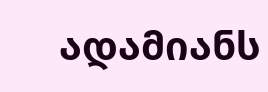ადამიანს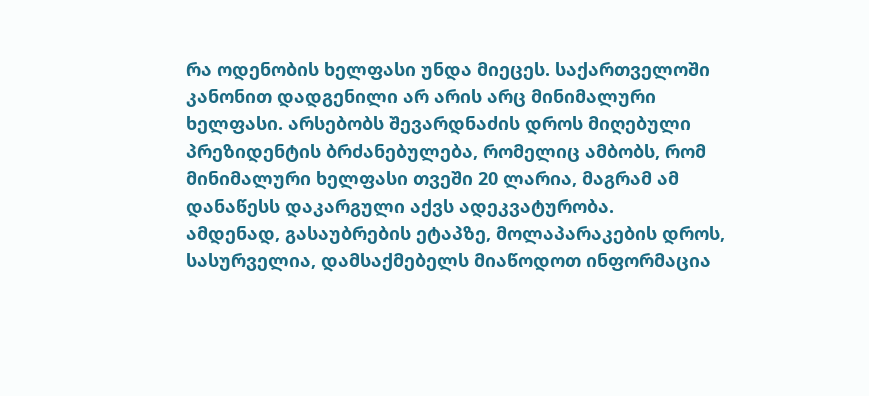რა ოდენობის ხელფასი უნდა მიეცეს. საქართველოში კანონით დადგენილი არ არის არც მინიმალური ხელფასი. არსებობს შევარდნაძის დროს მიღებული პრეზიდენტის ბრძანებულება, რომელიც ამბობს, რომ მინიმალური ხელფასი თვეში 20 ლარია, მაგრამ ამ დანაწესს დაკარგული აქვს ადეკვატურობა.
ამდენად, გასაუბრების ეტაპზე, მოლაპარაკების დროს, სასურველია, დამსაქმებელს მიაწოდოთ ინფორმაცია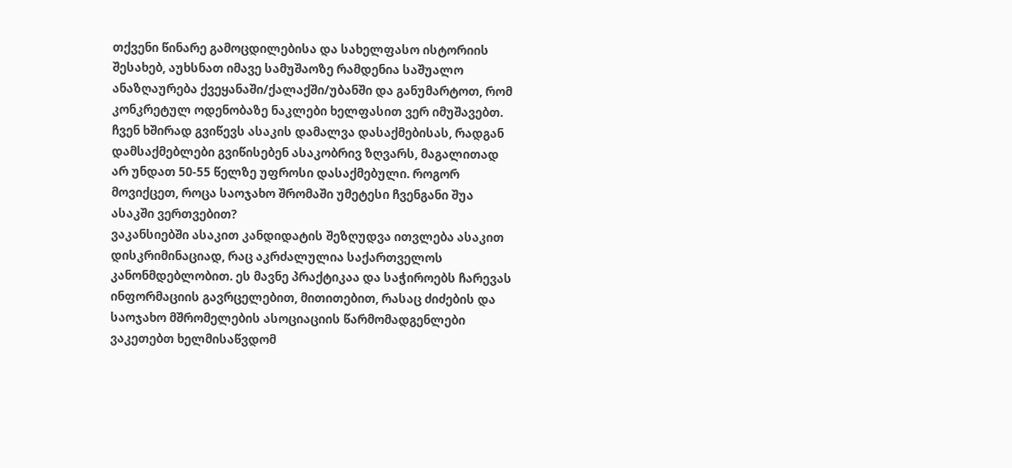თქვენი წინარე გამოცდილებისა და სახელფასო ისტორიის შესახებ, აუხსნათ იმავე სამუშაოზე რამდენია საშუალო ანაზღაურება ქვეყანაში/ქალაქში/უბანში და განუმარტოთ, რომ კონკრეტულ ოდენობაზე ნაკლები ხელფასით ვერ იმუშავებთ.
ჩვენ ხშირად გვიწევს ასაკის დამალვა დასაქმებისას, რადგან დამსაქმებლები გვიწისებენ ასაკობრივ ზღვარს, მაგალითად არ უნდათ 50-55 წელზე უფროსი დასაქმებული. როგორ მოვიქცეთ, როცა საოჯახო შრომაში უმეტესი ჩვენგანი შუა ასაკში ვერთვებით?
ვაკანსიებში ასაკით კანდიდატის შეზღუდვა ითვლება ასაკით დისკრიმინაციად, რაც აკრძალულია საქართველოს კანონმდებლობით. ეს მავნე პრაქტიკაა და საჭიროებს ჩარევას ინფორმაციის გავრცელებით, მითითებით, რასაც ძიძების და საოჯახო მშრომელების ასოციაციის წარმომადგენლები ვაკეთებთ ხელმისაწვდომ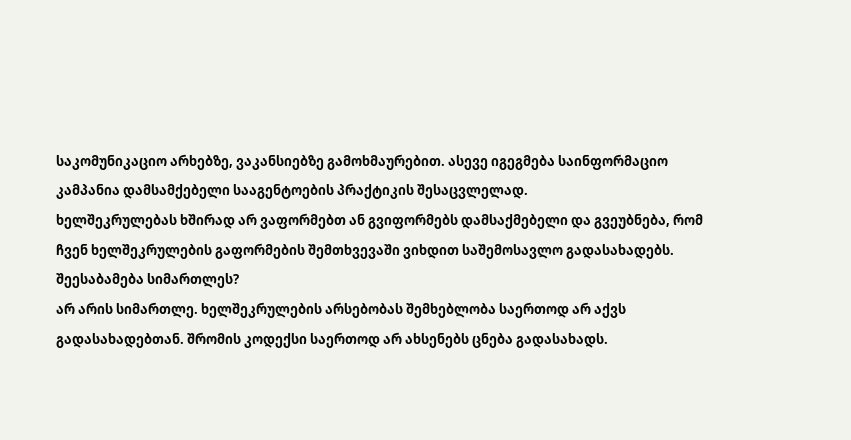საკომუნიკაციო არხებზე, ვაკანსიებზე გამოხმაურებით. ასევე იგეგმება საინფორმაციო კამპანია დამსამქებელი სააგენტოების პრაქტიკის შესაცვლელად.
ხელშეკრულებას ხშირად არ ვაფორმებთ ან გვიფორმებს დამსაქმებელი და გვეუბნება, რომ ჩვენ ხელშეკრულების გაფორმების შემთხვევაში ვიხდით საშემოსავლო გადასახადებს. შეესაბამება სიმართლეს?
არ არის სიმართლე. ხელშეკრულების არსებობას შემხებლობა საერთოდ არ აქვს გადასახადებთან. შრომის კოდექსი საერთოდ არ ახსენებს ცნება გადასახადს.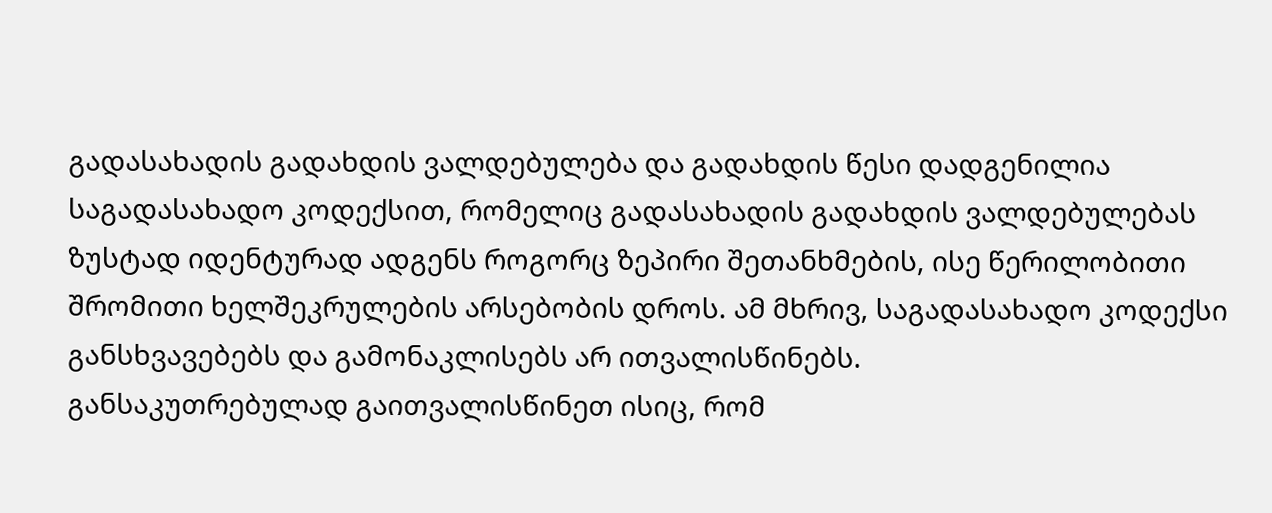გადასახადის გადახდის ვალდებულება და გადახდის წესი დადგენილია საგადასახადო კოდექსით, რომელიც გადასახადის გადახდის ვალდებულებას ზუსტად იდენტურად ადგენს როგორც ზეპირი შეთანხმების, ისე წერილობითი შრომითი ხელშეკრულების არსებობის დროს. ამ მხრივ, საგადასახადო კოდექსი განსხვავებებს და გამონაკლისებს არ ითვალისწინებს.
განსაკუთრებულად გაითვალისწინეთ ისიც, რომ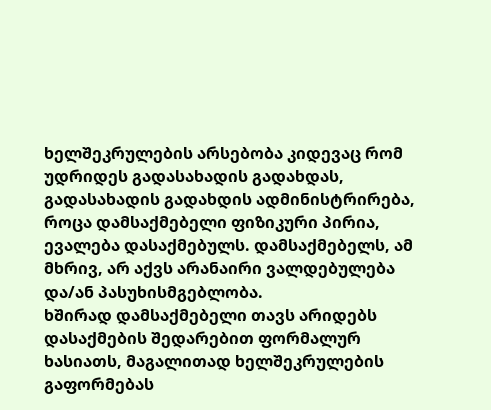ხელშეკრულების არსებობა კიდევაც რომ უდრიდეს გადასახადის გადახდას, გადასახადის გადახდის ადმინისტრირება, როცა დამსაქმებელი ფიზიკური პირია, ევალება დასაქმებულს. დამსაქმებელს, ამ მხრივ, არ აქვს არანაირი ვალდებულება და/ან პასუხისმგებლობა.
ხშირად დამსაქმებელი თავს არიდებს დასაქმების შედარებით ფორმალურ ხასიათს, მაგალითად ხელშეკრულების გაფორმებას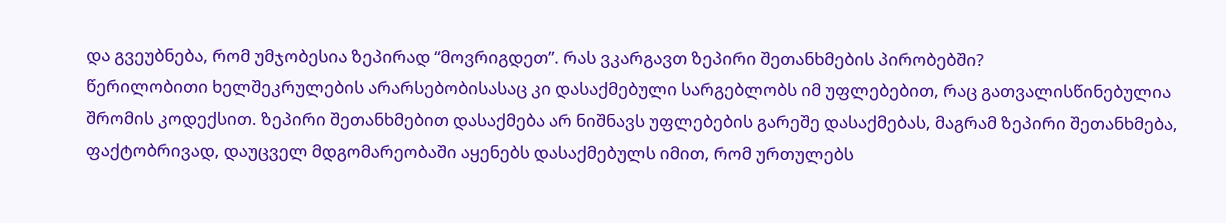და გვეუბნება, რომ უმჯობესია ზეპირად “მოვრიგდეთ”. რას ვკარგავთ ზეპირი შეთანხმების პირობებში?
წერილობითი ხელშეკრულების არარსებობისასაც კი დასაქმებული სარგებლობს იმ უფლებებით, რაც გათვალისწინებულია შრომის კოდექსით. ზეპირი შეთანხმებით დასაქმება არ ნიშნავს უფლებების გარეშე დასაქმებას, მაგრამ ზეპირი შეთანხმება, ფაქტობრივად, დაუცველ მდგომარეობაში აყენებს დასაქმებულს იმით, რომ ურთულებს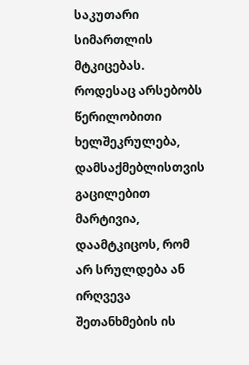საკუთარი სიმართლის მტკიცებას. როდესაც არსებობს წერილობითი ხელშეკრულება, დამსაქმებლისთვის გაცილებით მარტივია, დაამტკიცოს, რომ არ სრულდება ან ირღვევა შეთანხმების ის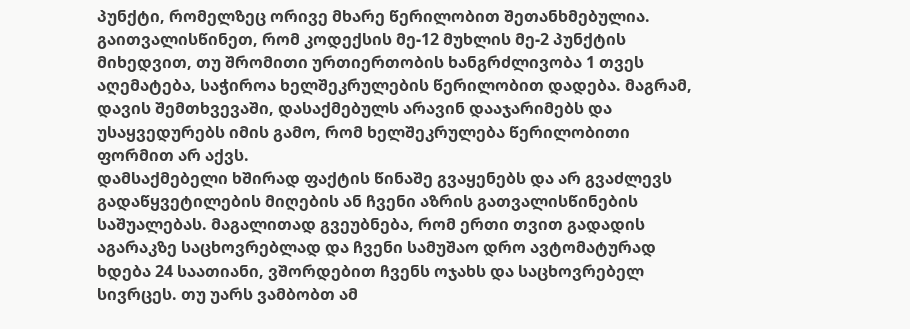პუნქტი, რომელზეც ორივე მხარე წერილობით შეთანხმებულია.
გაითვალისწინეთ, რომ კოდექსის მე-12 მუხლის მე-2 პუნქტის მიხედვით, თუ შრომითი ურთიერთობის ხანგრძლივობა 1 თვეს აღემატება, საჭიროა ხელშეკრულების წერილობით დადება. მაგრამ, დავის შემთხვევაში, დასაქმებულს არავინ დააჯარიმებს და უსაყვედურებს იმის გამო, რომ ხელშეკრულება წერილობითი ფორმით არ აქვს.
დამსაქმებელი ხშირად ფაქტის წინაშე გვაყენებს და არ გვაძლევს გადაწყვეტილების მიღების ან ჩვენი აზრის გათვალისწინების საშუალებას. მაგალითად გვეუბნება, რომ ერთი თვით გადადის აგარაკზე საცხოვრებლად და ჩვენი სამუშაო დრო ავტომატურად ხდება 24 საათიანი, ვშორდებით ჩვენს ოჯახს და საცხოვრებელ სივრცეს. თუ უარს ვამბობთ ამ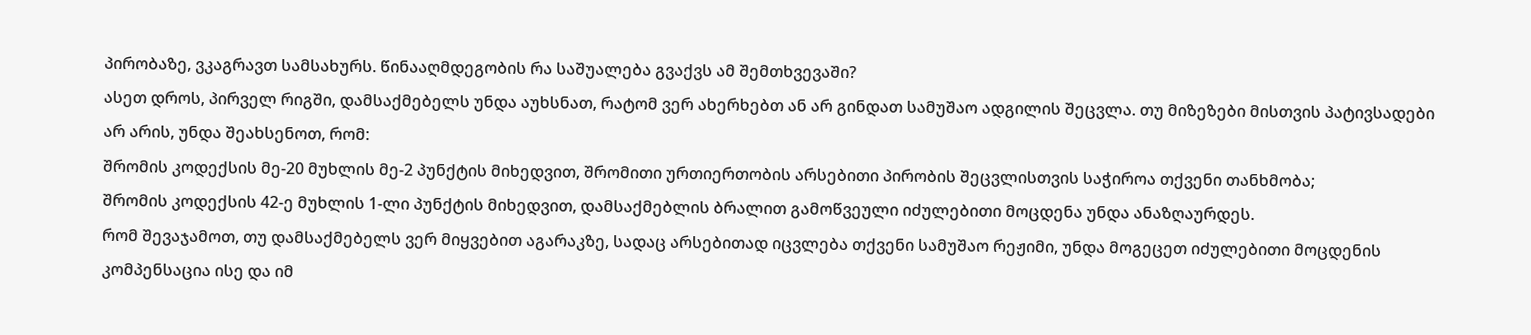პირობაზე, ვკაგრავთ სამსახურს. წინააღმდეგობის რა საშუალება გვაქვს ამ შემთხვევაში?
ასეთ დროს, პირველ რიგში, დამსაქმებელს უნდა აუხსნათ, რატომ ვერ ახერხებთ ან არ გინდათ სამუშაო ადგილის შეცვლა. თუ მიზეზები მისთვის პატივსადები არ არის, უნდა შეახსენოთ, რომ:
შრომის კოდექსის მე-20 მუხლის მე-2 პუნქტის მიხედვით, შრომითი ურთიერთობის არსებითი პირობის შეცვლისთვის საჭიროა თქვენი თანხმობა;
შრომის კოდექსის 42-ე მუხლის 1-ლი პუნქტის მიხედვით, დამსაქმებლის ბრალით გამოწვეული იძულებითი მოცდენა უნდა ანაზღაურდეს.
რომ შევაჯამოთ, თუ დამსაქმებელს ვერ მიყვებით აგარაკზე, სადაც არსებითად იცვლება თქვენი სამუშაო რეჟიმი, უნდა მოგეცეთ იძულებითი მოცდენის კომპენსაცია ისე და იმ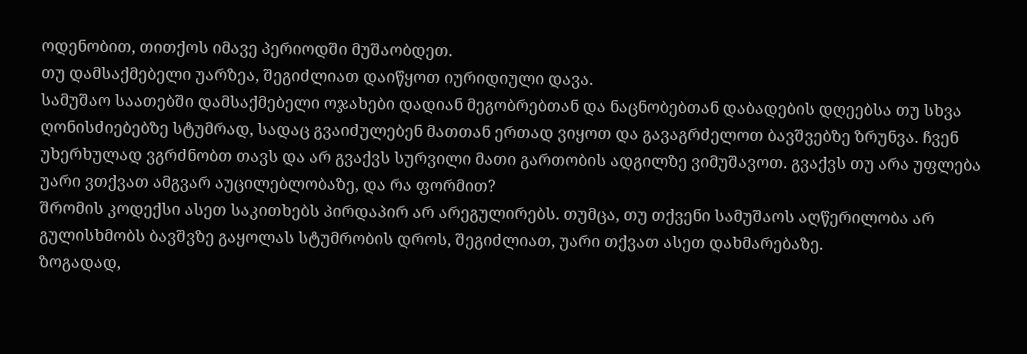ოდენობით, თითქოს იმავე პერიოდში მუშაობდეთ.
თუ დამსაქმებელი უარზეა, შეგიძლიათ დაიწყოთ იურიდიული დავა.
სამუშაო საათებში დამსაქმებელი ოჯახები დადიან მეგობრებთან და ნაცნობებთან დაბადების დღეებსა თუ სხვა ღონისძიებებზე სტუმრად, სადაც გვაიძულებენ მათთან ერთად ვიყოთ და გავაგრძელოთ ბავშვებზე ზრუნვა. ჩვენ უხერხულად ვგრძნობთ თავს და არ გვაქვს სურვილი მათი გართობის ადგილზე ვიმუშავოთ. გვაქვს თუ არა უფლება უარი ვთქვათ ამგვარ აუცილებლობაზე, და რა ფორმით?
შრომის კოდექსი ასეთ საკითხებს პირდაპირ არ არეგულირებს. თუმცა, თუ თქვენი სამუშაოს აღწერილობა არ გულისხმობს ბავშვზე გაყოლას სტუმრობის დროს, შეგიძლიათ, უარი თქვათ ასეთ დახმარებაზე.
ზოგადად,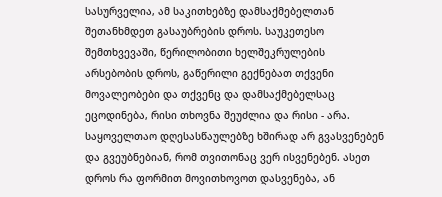სასურველია, ამ საკითხებზე დამსაქმებელთან შეთანხმდეთ გასაუბრების დროს. საუკეთესო შემთხვევაში, წერილობითი ხელშეკრულების არსებობის დროს, გაწერილი გექნებათ თქვენი მოვალეობები და თქვენც და დამსაქმებელსაც ეცოდინება, რისი თხოვნა შეუძლია და რისი - არა.
საყოველთაო დღესასწაულებზე ხშირად არ გვასვენებენ და გვეუბნებიან, რომ თვითონაც ვერ ისვენებენ. ასეთ დროს რა ფორმით მოვითხოვოთ დასვენება, ან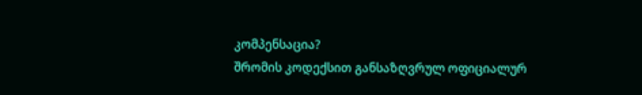კომპენსაცია?
შრომის კოდექსით განსაზღვრულ ოფიციალურ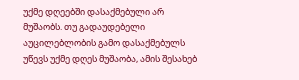უქმე დღეებში დასაქმებული არ მუშაობს. თუ გადაუდებელი აუცილებლობის გამო დასაქმებულს უწევს უქმე დღეს მუშაობა, ამის შესახებ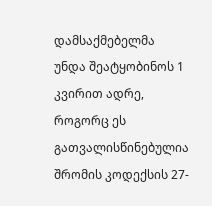დამსაქმებელმა უნდა შეატყობინოს 1 კვირით ადრე, როგორც ეს გათვალისწინებულია შრომის კოდექსის 27-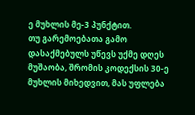ე მუხლის მე-3 პუნქტით.
თუ გარემოებათა გამო დასაქმებულს უწევს უქმე დღეს მუშაობა, შრომის კოდექსის 30-ე მუხლის მიხედვით, მას უფლება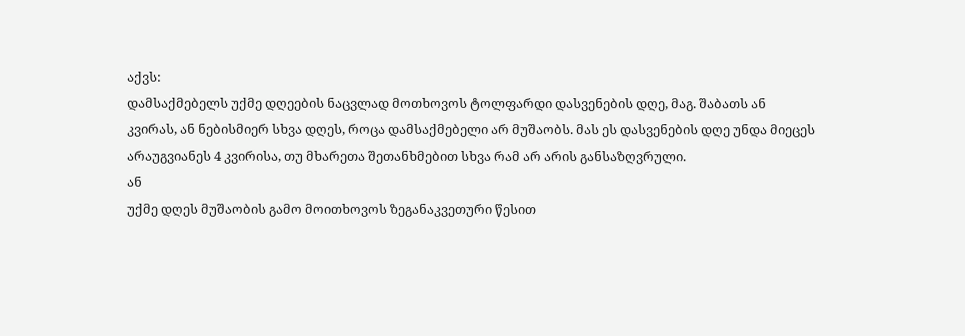აქვს:
დამსაქმებელს უქმე დღეების ნაცვლად მოთხოვოს ტოლფარდი დასვენების დღე, მაგ. შაბათს ან კვირას, ან ნებისმიერ სხვა დღეს, როცა დამსაქმებელი არ მუშაობს. მას ეს დასვენების დღე უნდა მიეცეს არაუგვიანეს 4 კვირისა, თუ მხარეთა შეთანხმებით სხვა რამ არ არის განსაზღვრული.
ან
უქმე დღეს მუშაობის გამო მოითხოვოს ზეგანაკვეთური წესით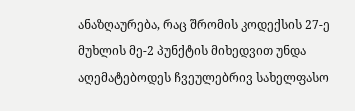ანაზღაურება, რაც შრომის კოდექსის 27-ე მუხლის მე-2 პუნქტის მიხედვით უნდა აღემატებოდეს ჩვეულებრივ სახელფასო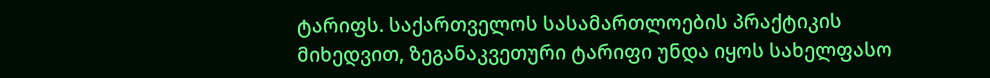ტარიფს. საქართველოს სასამართლოების პრაქტიკის მიხედვით, ზეგანაკვეთური ტარიფი უნდა იყოს სახელფასო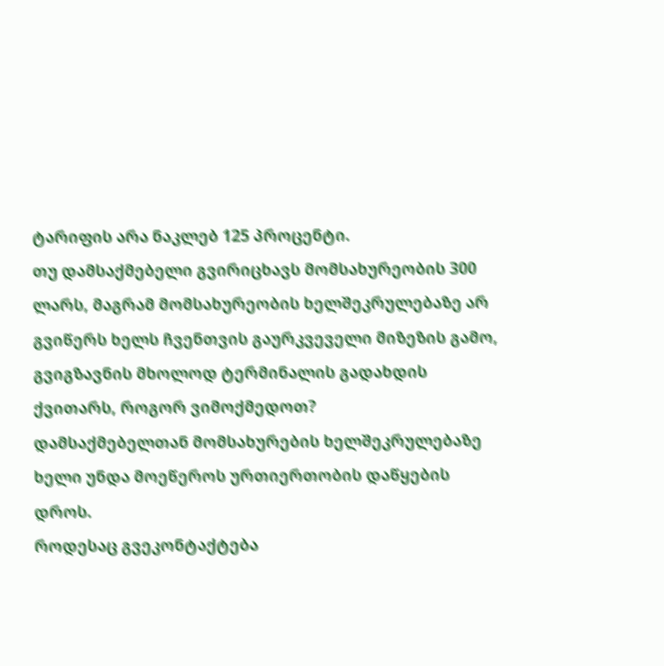ტარიფის არა ნაკლებ 125 პროცენტი.
თუ დამსაქმებელი გვირიცხავს მომსახურეობის 300 ლარს, მაგრამ მომსახურეობის ხელშეკრულებაზე არ გვიწერს ხელს ჩვენთვის გაურკვეველი მიზეზის გამო, გვიგზავნის მხოლოდ ტერმინალის გადახდის ქვითარს, როგორ ვიმოქმედოთ?
დამსაქმებელთან მომსახურების ხელშეკრულებაზე ხელი უნდა მოეწეროს ურთიერთობის დაწყების დროს.
როდესაც გვეკონტაქტება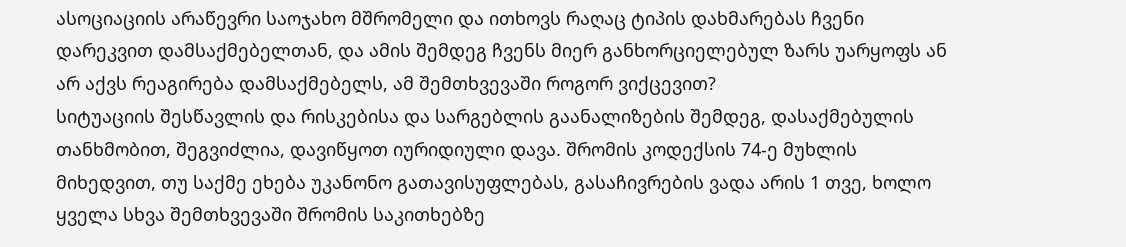ასოციაციის არაწევრი საოჯახო მშრომელი და ითხოვს რაღაც ტიპის დახმარებას ჩვენი დარეკვით დამსაქმებელთან, და ამის შემდეგ ჩვენს მიერ განხორციელებულ ზარს უარყოფს ან არ აქვს რეაგირება დამსაქმებელს, ამ შემთხვევაში როგორ ვიქცევით?
სიტუაციის შესწავლის და რისკებისა და სარგებლის გაანალიზების შემდეგ, დასაქმებულის თანხმობით, შეგვიძლია, დავიწყოთ იურიდიული დავა. შრომის კოდექსის 74-ე მუხლის მიხედვით, თუ საქმე ეხება უკანონო გათავისუფლებას, გასაჩივრების ვადა არის 1 თვე, ხოლო ყველა სხვა შემთხვევაში შრომის საკითხებზე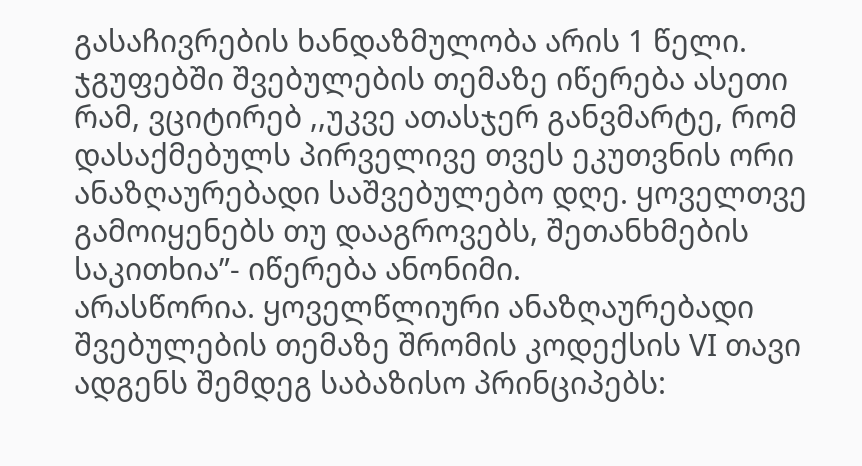გასაჩივრების ხანდაზმულობა არის 1 წელი.
ჯგუფებში შვებულების თემაზე იწერება ასეთი რამ, ვციტირებ ,,უკვე ათასჯერ განვმარტე, რომ დასაქმებულს პირველივე თვეს ეკუთვნის ორი ანაზღაურებადი საშვებულებო დღე. ყოველთვე გამოიყენებს თუ დააგროვებს, შეთანხმების საკითხია”- იწერება ანონიმი.
არასწორია. ყოველწლიური ანაზღაურებადი შვებულების თემაზე შრომის კოდექსის VI თავი ადგენს შემდეგ საბაზისო პრინციპებს: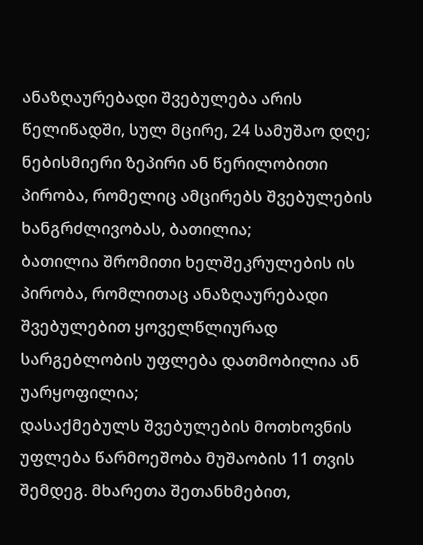ანაზღაურებადი შვებულება არის წელიწადში, სულ მცირე, 24 სამუშაო დღე;
ნებისმიერი ზეპირი ან წერილობითი პირობა, რომელიც ამცირებს შვებულების ხანგრძლივობას, ბათილია;
ბათილია შრომითი ხელშეკრულების ის პირობა, რომლითაც ანაზღაურებადი შვებულებით ყოველწლიურად სარგებლობის უფლება დათმობილია ან უარყოფილია;
დასაქმებულს შვებულების მოთხოვნის უფლება წარმოეშობა მუშაობის 11 თვის შემდეგ. მხარეთა შეთანხმებით,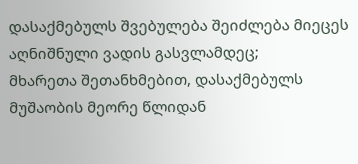დასაქმებულს შვებულება შეიძლება მიეცეს აღნიშნული ვადის გასვლამდეც;
მხარეთა შეთანხმებით, დასაქმებულს მუშაობის მეორე წლიდან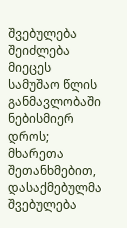შვებულება შეიძლება მიეცეს სამუშაო წლის განმავლობაში ნებისმიერ დროს;
მხარეთა შეთანხმებით, დასაქმებულმა შვებულება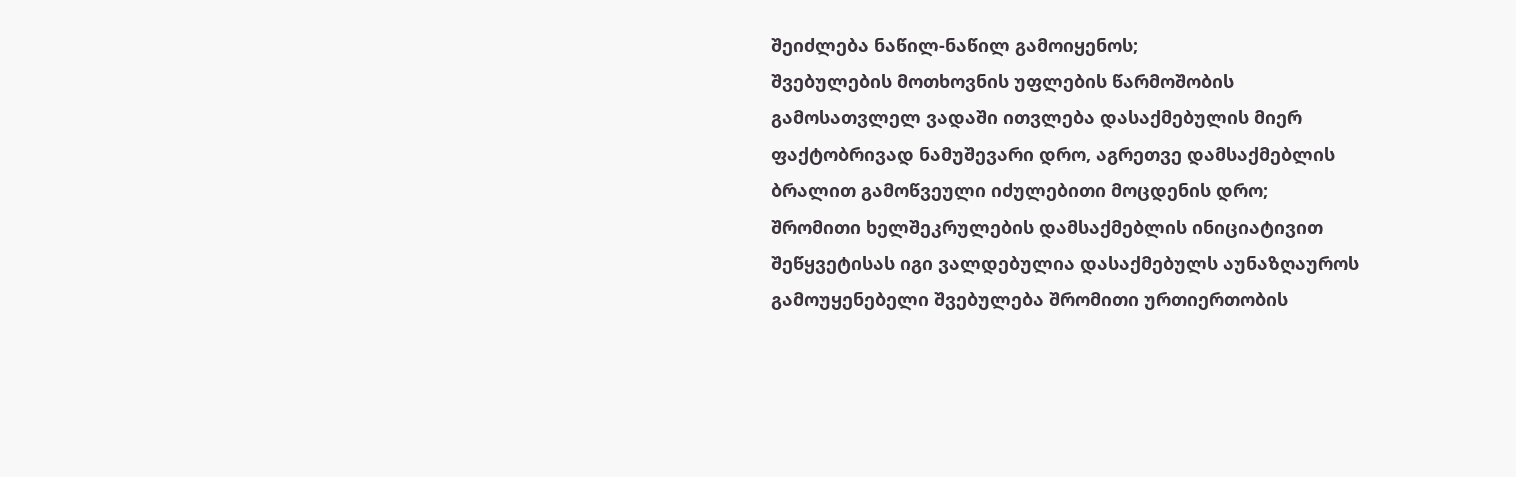შეიძლება ნაწილ-ნაწილ გამოიყენოს;
შვებულების მოთხოვნის უფლების წარმოშობის გამოსათვლელ ვადაში ითვლება დასაქმებულის მიერ ფაქტობრივად ნამუშევარი დრო, აგრეთვე დამსაქმებლის ბრალით გამოწვეული იძულებითი მოცდენის დრო;
შრომითი ხელშეკრულების დამსაქმებლის ინიციატივით შეწყვეტისას იგი ვალდებულია დასაქმებულს აუნაზღაუროს გამოუყენებელი შვებულება შრომითი ურთიერთობის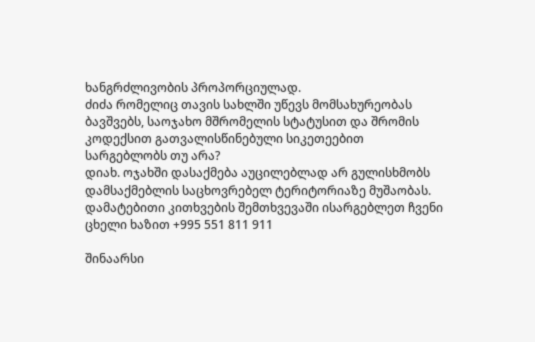ხანგრძლივობის პროპორციულად.
ძიძა რომელიც თავის სახლში უწევს მომსახურეობას ბავშვებს, საოჯახო მშრომელის სტატუსით და შრომის კოდექსით გათვალისწინებული სიკეთეებით სარგებლობს თუ არა?
დიახ. ოჯახში დასაქმება აუცილებლად არ გულისხმობს დამსაქმებლის საცხოვრებელ ტერიტორიაზე მუშაობას.
დამატებითი კითხვების შემთხვევაში ისარგებლეთ ჩვენი ცხელი ხაზით +995 551 811 911

შინაარსი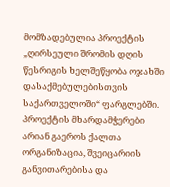მომზადებულია პროექტის „ღირსეული შრომის დღის წესრიგის ხელშეწყობა ოჯახში დასაქმებულებისთვის საქართველოში“ ფარგლებში. პროექტის მხარდამჭერები არიან გაეროს ქალთა ორგანიზაცია, შვეიცარიის განვითარებისა და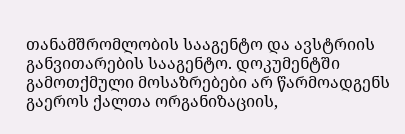თანამშრომლობის სააგენტო და ავსტრიის განვითარების სააგენტო. დოკუმენტში გამოთქმული მოსაზრებები არ წარმოადგენს გაეროს ქალთა ორგანიზაციის,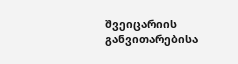შვეიცარიის განვითარებისა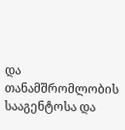და თანამშრომლობის სააგენტოსა და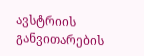ავსტრიის განვითარების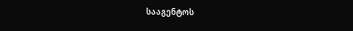სააგენტოს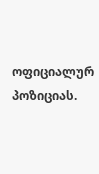ოფიციალურ პოზიციას.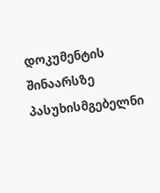დოკუმენტის შინაარსზე პასუხისმგებელნი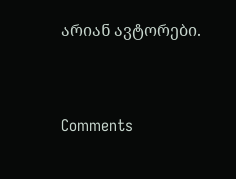არიან ავტორები.



Comments